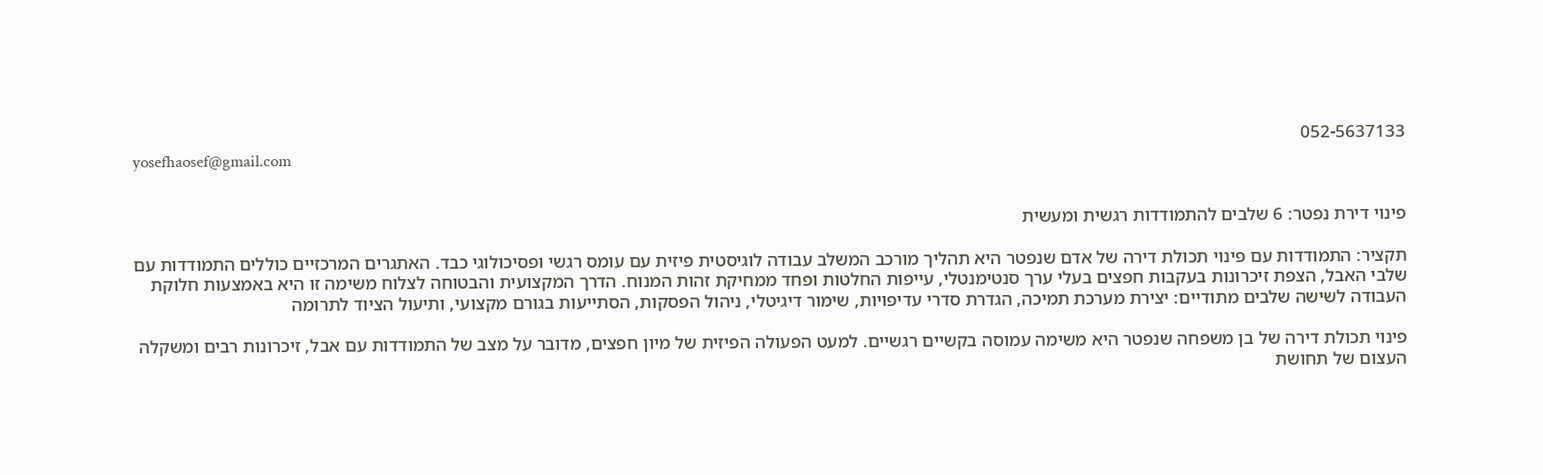052-5637133
yosefhaosef@gmail.com


פינוי דירת נפטר: 6 שלבים להתמודדות רגשית ומעשית

תקציר: התמודדות עם פינוי תכולת דירה של אדם שנפטר היא תהליך מורכב המשלב עבודה לוגיסטית פיזית עם עומס רגשי ופסיכולוגי כבד. האתגרים המרכזיים כוללים התמודדות עם שלבי האבל, הצפת זיכרונות בעקבות חפצים בעלי ערך סנטימנטלי, עייפות החלטות ופחד ממחיקת זהות המנוח. הדרך המקצועית והבטוחה לצלוח משימה זו היא באמצעות חלוקת העבודה לשישה שלבים מתודיים: יצירת מערכת תמיכה, הגדרת סדרי עדיפויות, שימור דיגיטלי, ניהול הפסקות, הסתייעות בגורם מקצועי, ותיעול הציוד לתרומה

פינוי תכולת דירה של בן משפחה שנפטר היא משימה עמוסה בקשיים רגשיים. למעט הפעולה הפיזית של מיון חפצים, מדובר על מצב של התמודדות עם אבל, זיכרונות רבים ומשקלה העצום של תחושת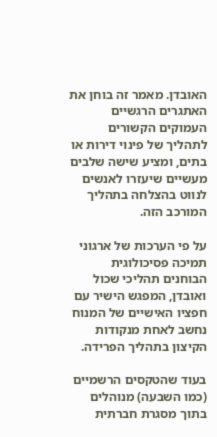האובדן. מאמר זה בוחן את האתגרים הרגשיים העמוקים הקשורים לתהליך של פינוי דירות או בתים, ומציע שישה שלבים מעשיים שיעזרו לאנשים לנווט בהצלחה בתהליך המורכב הזה.

על פי הערכות של ארגוני תמיכה פסיכולוגית הבוחנים תהליכי שכול ואובדן, המפגש הישיר עם חפציו האישיים של המנוח נחשב לאחת מנקודות הקיצון בתהליך הפרידה.

בעוד שהטקסים הרשמיים (כמו השבעה) מנוהלים בתוך מסגרת חברתית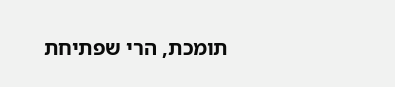תומכת, הרי שפתיחת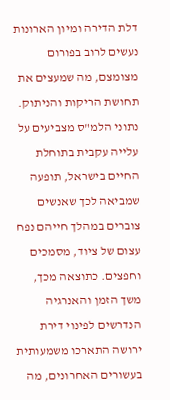דלת הדירה ומיון הארונות נעשים לרוב בפורום מצומצם, מה שמעצים את תחושת הריקות והניתוק. נתוני הלמ"ס מצביעים על עלייה עקבית בתוחלת החיים בישראל, תופעה שמביאה לכך שאנשים צוברים במהלך חייהם נפח עצום של ציוד, מסמכים וחפצים. כתוצאה מכך, משך הזמן והאנרגיה הנדרשים לפינוי דירת ירושה התארכו משמעותית בעשורים האחרונים, מה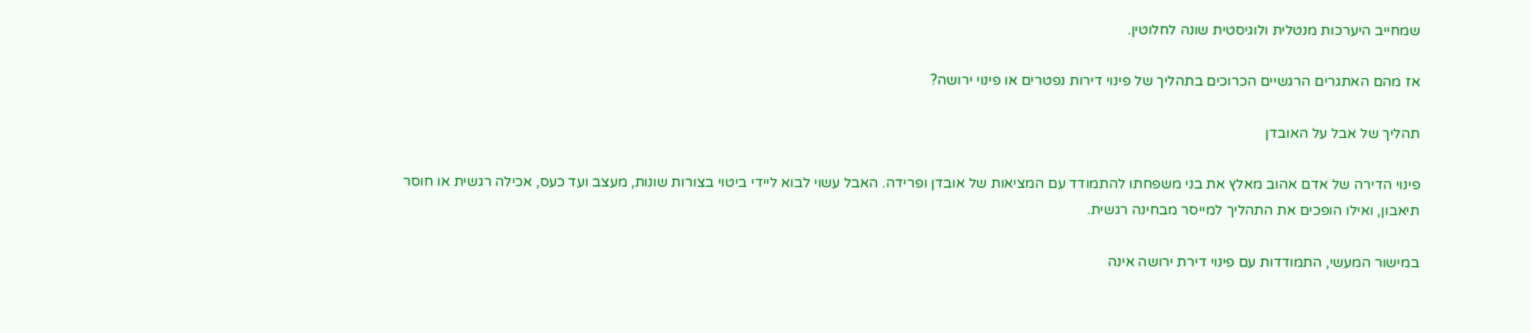שמחייב היערכות מנטלית ולוגיסטית שונה לחלוטין.

אז מהם האתגרים הרגשיים הכרוכים בתהליך של פינוי דירות נפטרים או פינוי ירושה?

תהליך של אבל על האובדן

פינוי הדירה של אדם אהוב מאלץ את בני משפחתו להתמודד עם המציאות של אובדן ופרידה. האבל עשוי לבוא ליידי ביטוי בצורות שונות, מעצב ועד כעס, אכילה רגשית או חוסר תיאבון, ואילו הופכים את התהליך למייסר מבחינה רגשית.

במישור המעשי, התמודדות עם פינוי דירת ירושה אינה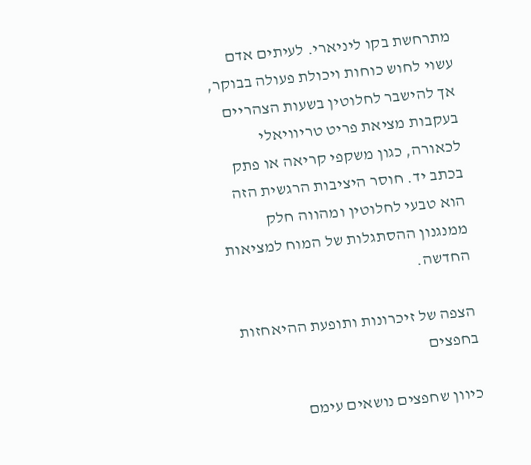מתרחשת בקו ליניארי. לעיתים אדם עשוי לחוש כוחות ויכולת פעולה בבוקר, אך להישבר לחלוטין בשעות הצהריים בעקבות מציאת פריט טריוויאלי לכאורה, כגון משקפי קריאה או פתק בכתב יד. חוסר היציבות הרגשית הזה הוא טבעי לחלוטין ומהווה חלק ממנגנון ההסתגלות של המוח למציאות החדשה.

הצפה של זיכרונות ותופעת ההיאחזות בחפצים

כיוון שחפצים נושאים עימם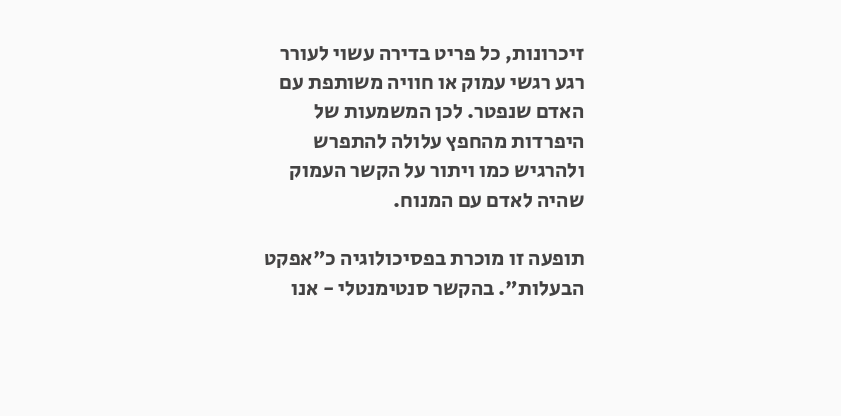זיכרונות, כל פריט בדירה עשוי לעורר רגע רגשי עמוק או חוויה משותפת עם האדם שנפטר. לכן המשמעות של היפרדות מהחפץ עלולה להתפרש ולהרגיש כמו ויתור על הקשר העמוק שהיה לאדם עם המנוח.

תופעה זו מוכרת בפסיכולוגיה כ"אפקט הבעלות". בהקשר סנטימנטלי - אנו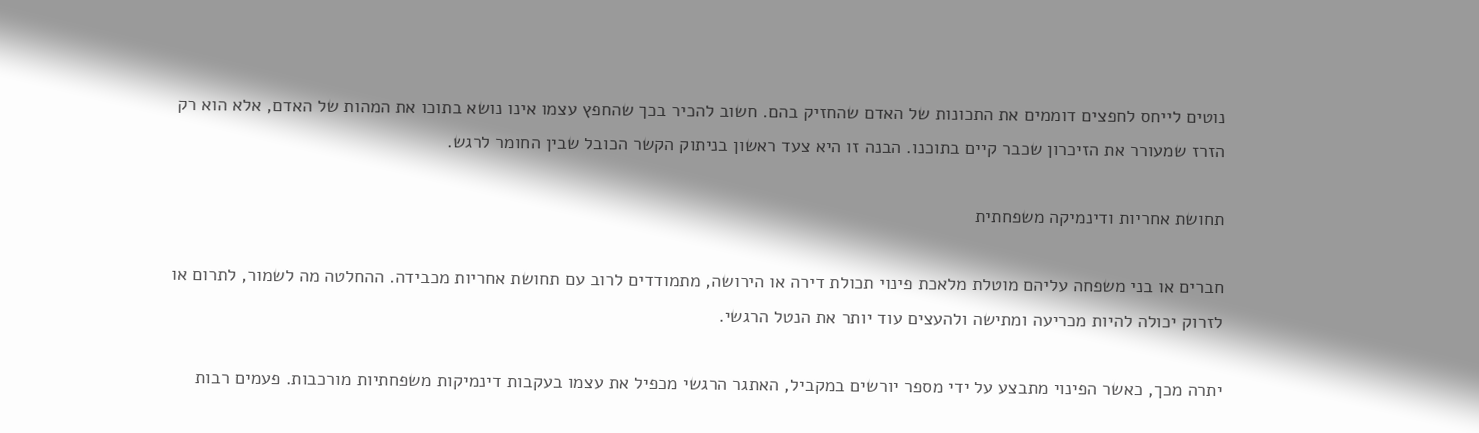נוטים לייחס לחפצים דוממים את התכונות של האדם שהחזיק בהם. חשוב להכיר בכך שהחפץ עצמו אינו נושא בתוכו את המהות של האדם, אלא הוא רק הזרז שמעורר את הזיכרון שכבר קיים בתוכנו. הבנה זו היא צעד ראשון בניתוק הקשר הכובל שבין החומר לרגש.

תחושת אחריות ודינמיקה משפחתית

חברים או בני משפחה עליהם מוטלת מלאכת פינוי תכולת דירה או הירושה, מתמודדים לרוב עם תחושת אחריות מכבידה. ההחלטה מה לשמור, לתרום או לזרוק יכולה להיות מכריעה ומתישה ולהעצים עוד יותר את הנטל הרגשי.

יתרה מכך, כאשר הפינוי מתבצע על ידי מספר יורשים במקביל, האתגר הרגשי מכפיל את עצמו בעקבות דינמיקות משפחתיות מורכבות. פעמים רבות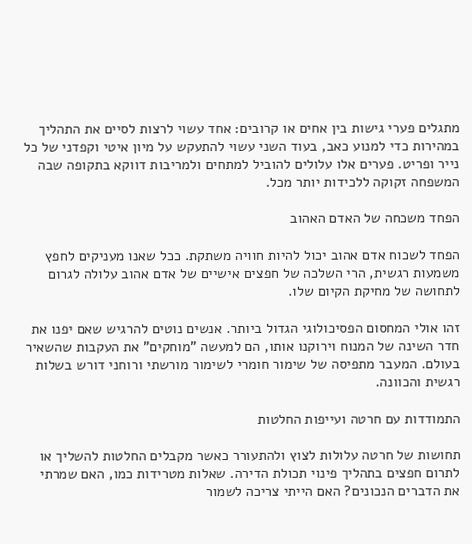מתגלים פערי גישות בין אחים או קרובים: אחד עשוי לרצות לסיים את התהליך במהירות כדי למנוע כאב, בעוד השני עשוי להתעקש על מיון איטי וקפדני של כל נייר ופריט. פערים אלו עלולים להוביל למתחים ולמריבות דווקא בתקופה שבה המשפחה זקוקה ללכידות יותר מכל.

הפחד משכחה של האדם האהוב

הפחד לשכוח אדם אהוב יכול להיות חוויה משתקת. ככל שאנו מעניקים לחפץ משמעות רגשית, הרי השלכה של חפצים אישיים של אדם אהוב עלולה לגרום לתחושה של מחיקת הקיום שלו.

זהו אולי המחסום הפסיכולוגי הגדול ביותר. אנשים נוטים להרגיש שאם יפנו את חדר השינה של המנוח וירוקנו אותו, הם למעשה "מוחקים" את העקבות שהשאיר בעולם. המעבר מתפיסה של שימור חומרי לשימור מורשתי ורוחני דורש בשלות רגשית והכוונה.

התמודדות עם חרטה ועייפות החלטות

תחושות של חרטה עלולות לצוץ ולהתעורר כאשר מקבלים החלטות להשליך או לתרום חפצים בתהליך פינוי תכולת הדירה. שאלות מטרידות כמו, האם שמרתי את הדברים הנכונים? האם הייתי צריכה לשמור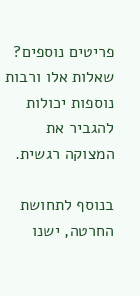פריטים נוספים? שאלות אלו ורבות נוספות יכולות להגביר את המצוקה רגשית.

בנוסף לתחושת החרטה, ישנו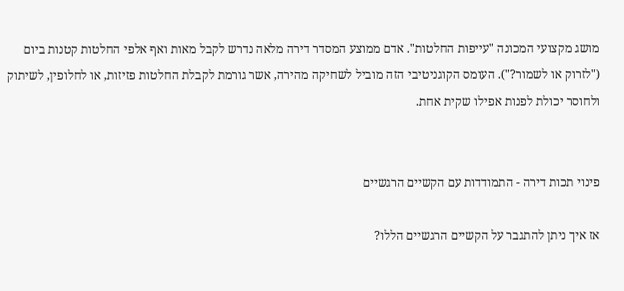מושג מקצועי המכונה "עייפות החלטות". אדם ממוצע המסדר דירה מלאה נדרש לקבל מאות ואף אלפי החלטות קטנות ביום ("לזרוק או לשמור?"). העומס הקוגניטיבי הזה מוביל לשחיקה מהירה, אשר גורמת לקבלת החלטות פזיזות, או לחלופין, לשיתוק ולחוסר יכולת לפנות אפילו שקית אחת.


פינוי תכות דירה - התמודדות עם הקשיים הרגשיים

אז איך ניתן להתגבר על הקשיים הרגשיים הללו?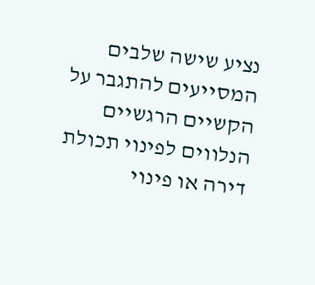נציע שישה שלבים המסייעים להתגבר על הקשיים הרגשיים הנלווים לפינוי תכולת דירה או פינוי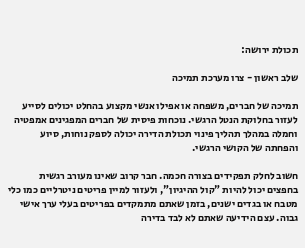תכולת ירושה:

שלב ראשון - צרו מערכת תמיכה

תמיכה של חברים, משפחה או אפילו אנשי מקצוע בהחלט יכולים לסייע לעזור בחלוקת הנטל הרגשי. נוכחות פיסית של חברים המפגינים אמפטיה וחמלה במהלך תהליך פינוי תכולת הדירה יכולה לספק נוחות, סיוע והפחתה של הקושי הרגשי.

חשוב לחלק תפקידים בצורה חכמה. חבר קרוב שאינו מעורב רגשית בחפצים יכול להיות "קול ההיגיון", ולעזור למיין פריטים ניטרליים כמו כלי מטבח או בגדים ישנים, בזמן שאתם מתמקדים בפריטים בעלי ערך אישי גבוה. עצם הידיעה שאתם לא לבד בדירה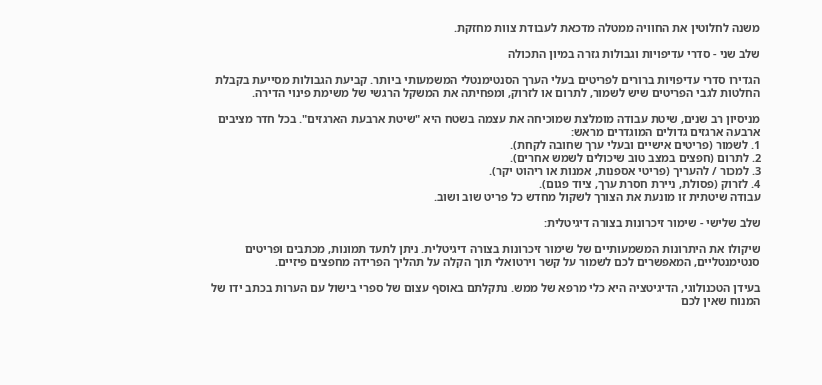משנה לחלוטין את החוויה ממטלה מדכאת לעבודת צוות מחזקת.

שלב שני - סדרי עדיפויות וגבולות גזרה במיון התכולה

הגדירו סדרי עדיפויות ברורים לפריטים בעלי הערך הסנטימנטלי המשמעותי ביותר. קביעת הגבולות מסייעת בקבלת החלטות לגבי הפריטים שיש לשמור, לתרום או לזרוק, ומפחיתה את המשקל הרגשי של משימת פינוי הדירה.

מניסיון רב שנים, שיטת עבודה מומלצת שמוכיחה את עצמה בשטח היא "שיטת ארבעת הארגזים". בכל חדר מציבים ארבעה ארגזים גדולים המוגדרים מראש:
1. לשמור (פריטים אישיים ובעלי ערך שחובה לקחת).
2. לתרום (חפצים במצב טוב שיכולים לשמש אחרים).
3. למכור / להעריך (פריטי אספנות, אמנות או ריהוט יקר).
4. לזרוק (פסולת, ניירת חסרת ערך, ציוד פגום).
עבודה שיטתית זו מונעת את הצורך לשקול מחדש כל פריט שוב ושוב.

שלב שלישי - שימור זיכרונות בצורה דיגיטלית:

שיקולו את היתרונות המשמעותיים של שימור זיכרונות בצורה דיגיטלית. ניתן לתעד תמונות, מכתבים ופריטים סנטימנטליים, המאפשרים לכם לשמור על קשר וירטואלי תוך הקלה על תהליך הפרידה מחפצים פיזיים.

בעידן הטכנולוגי, הדיגיטציה היא כלי מרפא של ממש. נתקלתם באוסף עצום של ספרי בישול עם הערות בכתב ידו של המנוח שאין לכם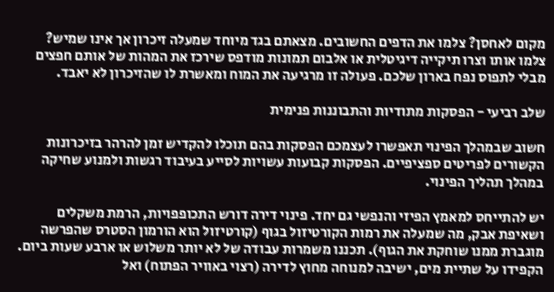מקום לאחסן? צלמו את הדפים החשובים. מצאתם בגד מיוחד שמעלה זיכרון אך אינו שמיש? צלמו אותו וצרו תיקייה דיגיטלית או אלבום תמונות מודפס שירכז את המהות של אותם חפצים מבלי לתפוס נפח בארון שלכם. פעולה זו מרגיעה את המוח ומאשרת לו שהזיכרון לא יאבד.

שלב רביעי - הפסקות מתודיות והתבוננות פנימית

חשוב שבמהלך הפינוי תאפשרו לעצמכם הפסקות בהם תוכלו להקדיש זמן להרהר בזיכרונות הקשורים לפריטים ספציפיים. הפסקות קבועות עשויות לסייע בעיבוד רגשות ולמנוע שחיקה במהלך תהליך הפינוי.

יש להתייחס למאמץ הפיזי והנפשי גם יחד. פינוי דירה דורש התכופפויות, הרמת משקלים ושאיפת אבק, מה שמעלה את רמות הקורטיזול בגוף (קורטיזול הוא הורמון הסטרס שהפרשה מוגברת ממנו שוחקת את הגוף). תכננו משמרות עבודה של לא יותר משלוש או ארבע שעות ביום. הקפידו על שתיית מים, ישיבה למנוחה מחוץ לדירה (רצוי באוויר הפתוח) ואל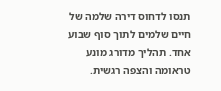תנסו לדחוס דירה שלמה של חיים שלמים לתוך סוף שבוע אחד. תהליך מדורג מונע טראומה והצפה רגשית.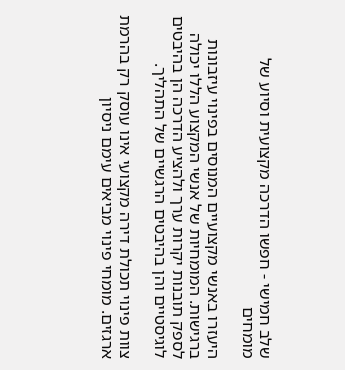שלב חמישי - חפשו הדרכה מקצועית וסיוע של מומחים

היעזרו באנשי מקצועיים המנוסים בפינוי עיזבונות ברגישות. המומחיות של אנשי המקצוע הללו יכולה לספק תובנות יקרות ערך ולהציע הדרכה הן בהיבטים לוגיסטיים והן בהיבטים הרגשיים של התהליך.

צוות פינוי תכולת דירה מקצועי אינו עוסק רק בהרמת ארגזים. מומחי פינוי מביאים עימם ניסיון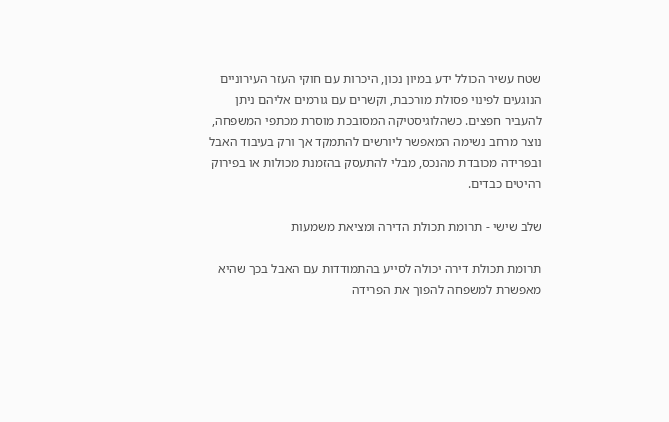שטח עשיר הכולל ידע במיון נכון, היכרות עם חוקי העזר העירוניים הנוגעים לפינוי פסולת מורכבת, וקשרים עם גורמים אליהם ניתן להעביר חפצים. כשהלוגיסטיקה המסובכת מוסרת מכתפי המשפחה, נוצר מרחב נשימה המאפשר ליורשים להתמקד אך ורק בעיבוד האבל ובפרידה מכובדת מהנכס, מבלי להתעסק בהזמנת מכולות או בפירוק רהיטים כבדים.

שלב שישי - תרומת תכולת הדירה ומציאת משמעות

תרומת תכולת דירה יכולה לסייע בהתמודדות עם האבל בכך שהיא מאפשרת למשפחה להפוך את הפרידה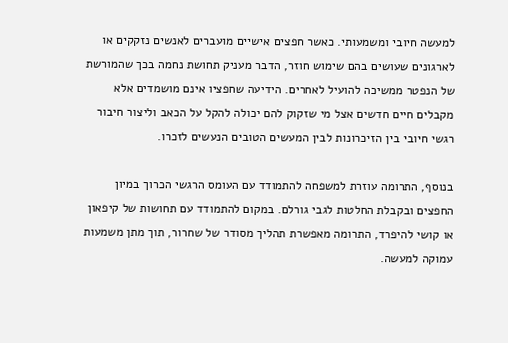למעשה חיובי ומשמעותי. כאשר חפצים אישיים מועברים לאנשים נזקקים או לארגונים שעושים בהם שימוש חוזר, הדבר מעניק תחושת נחמה בכך שהמורשת של הנפטר ממשיכה להועיל לאחרים. הידיעה שחפציו אינם מושמדים אלא מקבלים חיים חדשים אצל מי שזקוק להם יכולה להקל על הכאב וליצור חיבור רגשי חיובי בין הזיכרונות לבין המעשים הטובים הנעשים לזכרו.

בנוסף, התרומה עוזרת למשפחה להתמודד עם העומס הרגשי הכרוך במיון החפצים ובקבלת החלטות לגבי גורלם. במקום להתמודד עם תחושות של קיפאון או קושי להיפרד, התרומה מאפשרת תהליך מסודר של שחרור, תוך מתן משמעות עמוקה למעשה.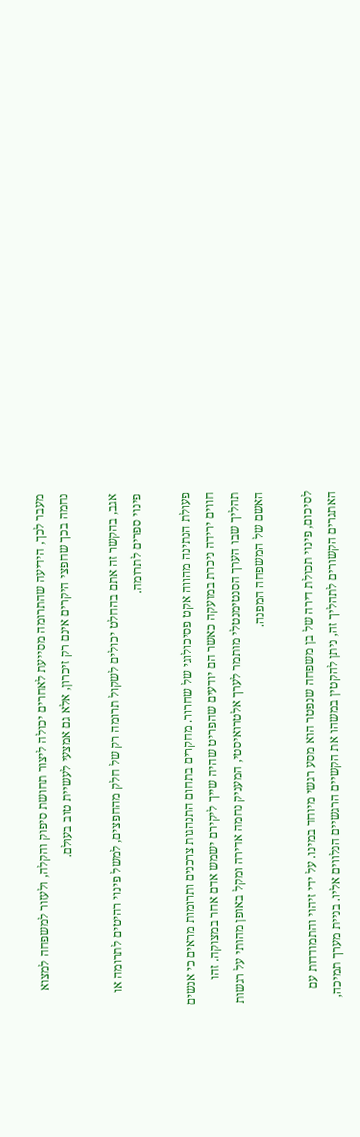מעבר לכך, הידיעה שהתרומה מסייעת לאחרים יכולה ליצור תחושת סיפוק והקלה, ולעזור למשפחה למצוא נחמה בכך שחפצי היקרים אינם רק זיכרון, אלא גם אמצעי לעשיית טוב בעולם.

אגב, בהקשר זה אתם בהחלט יכולים לשקול תרומה רק של חלק מהחפצים, למשל פינוי רהיטים לתרומה או פינוי ספרים לתרומה.

פעולת הנתינה מהווה אקט פסיכולוגי של שחרור. מחקרים בתחום התנהגות צרכנים ותרומות מראים כי אנשים חווים ירידה ניכרת במועקה כאשר הם יודעים שהפריט שהיה שייך ליקירם ישמש אדם אחר במצוקה. זהו תהליך שבו הערך הסנטימנטלי מותמר לערך אלטרואיסטי, המעניק נחמה אדירה ומקל באופן מהותי על רגשות האשם של המשפחה המפנה.

לסיכום, פינוי תכולת דירה של בן משפחה שנפטר הוא מסע רגשי מיוחד במינו. על ידי זיהוי והתמודדות עם האתגרים הקשורים לתהליך זה, ניתן להקטין במשהו את הקשיים הרגשיים הנלווים אליו. בניית מערך תמיכה,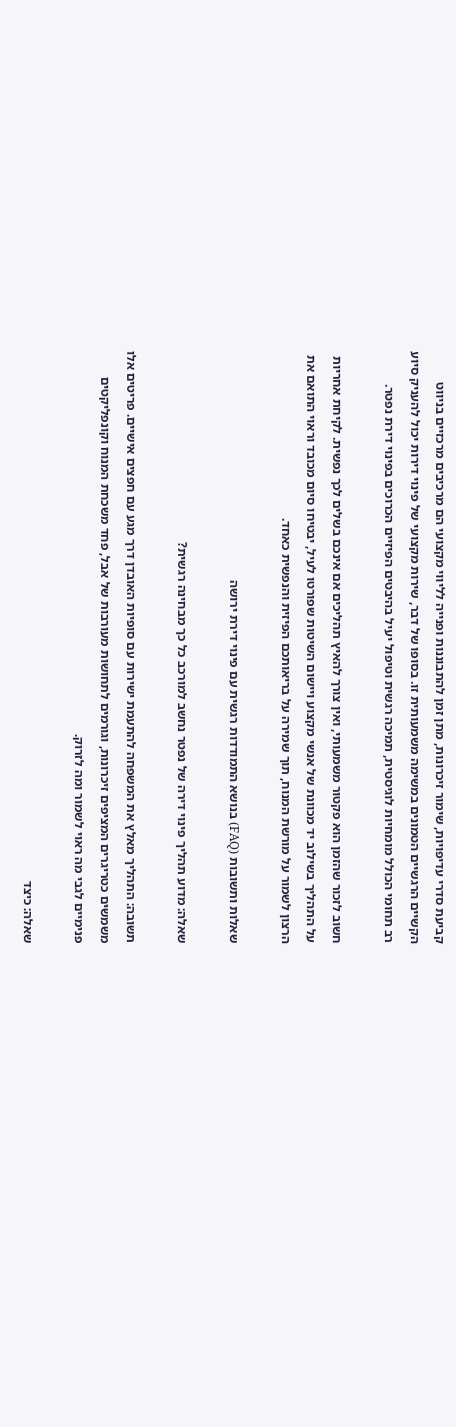קביעת סדרי עדיפויות, שימור זיכרונות, מתן זמן להתבוננות ופנייה לליווי מקצועי הם מרכיבים מרכזיים בניווט הקשיים הרגשיים הטמונים במשימה משמעותית זו. בסופו של דבר, שירות מקצועי של פינוי דירות יכול להעניק סיוע רב תחומי הכולל מומחיות לוגיסטית, תמיכה רגשית וטיפול יעיל בהיבטים הפיזיים הכרוכים בפינוי דירת נפטר.

חשוב לזכור שהזמן הוא פקטור משמעותי, ואין צורך להאיץ תהליכים אם אינכם בשלים לכך נפשית. לקיחת אחריות על התהליך בשילוב יד מכוונת של אנשי מקצוע ויישום השיטות שפורטו לעיל, יבטיחו סיום מכובד וראוי התואם את הרצון לשמור על מורשת המנוח, תוך שמירה על בריאותכם הפיזית והנפשית כאחד.

שאלות ותשובות (FAQ) בנושא התמודדות רגשית עם פינוי דירת ירושה

שאלה: מדוע תהליך פינוי דירה של נפטר נחשב למורכב כל כך מבחינה רגשית?

תשובה: התהליך מאלץ את המשפחה להתעמת ישירות עם סופיות האובדן דרך מגע עם חפצים אישיים. פריטים אלו משמשים כטריגרים המציפים זיכרונות, וגורמים לתחושות מעורבות של אבל, פחד משכחת המנוח וקונפליקטים פנימיים לגבי מה ראוי לשמור ומה לזרוק.

שאלה: כיצד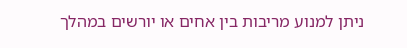ניתן למנוע מריבות בין אחים או יורשים במהלך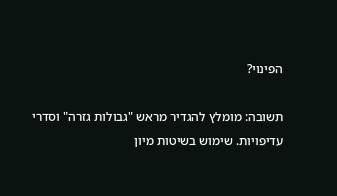הפינוי?

תשובה: מומלץ להגדיר מראש "גבולות גזרה" וסדרי עדיפויות. שימוש בשיטות מיון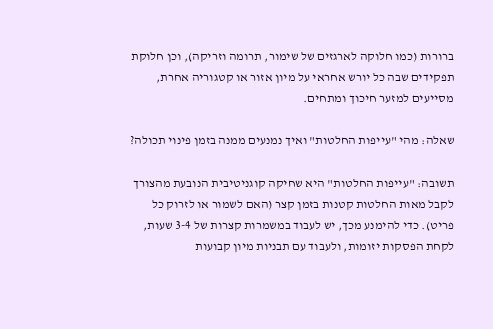ברורות (כמו חלוקה לארגזים של שימור, תרומה וזריקה), וכן חלוקת תפקידים שבה כל יורש אחראי על מיון אזור או קטגוריה אחרת, מסייעים למזער חיכוך ומתחים.

שאלה: מהי "עייפות החלטות" ואיך נמנעים ממנה בזמן פינוי תכולה?

תשובה: "עייפות החלטות" היא שחיקה קוגניטיבית הנובעת מהצורך לקבל מאות החלטות קטנות בזמן קצר (האם לשמור או לזרוק כל פריט). כדי להימנע מכך, יש לעבוד במשמרות קצרות של 3-4 שעות, לקחת הפסקות יזומות, ולעבוד עם תבניות מיון קבועות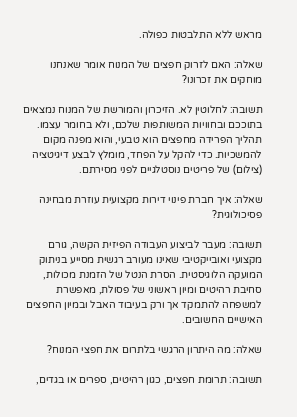מראש ללא התלבטות כפולה.

שאלה: האם לזרוק חפצים של המנוח אומר שאנחנו מוחקים את זכרונו?

תשובה: לחלוטין לא. הזיכרון והמורשת של המנוח נמצאים בתוככם ובחוויות המשותפות שלכם, ולא בחומר עצמו. תהליך הפרידה מחפצים הוא טבעי, והוא מפנה מקום להמשכיות. כדי להקל על הפחד, מומלץ לבצע דיגיטציה (צילום) של פריטים נוסטלגיים לפני מסירתם.

שאלה: איך חברת פינוי דירות מקצועית עוזרת מבחינה פסיכולוגית?

תשובה: מעבר לביצוע העבודה הפיזית הקשה, גורם מקצועי ואובייקטיבי שאינו מעורב רגשית מסייע בניתוק המועקה הלוגיסטית. הסרת הנטל של הזמנת מכולות, סחיבת רהיטים ומיון ראשוני של פסולת, מאפשרת למשפחה להתמקד אך ורק בעיבוד האבל ובמיון החפצים האישיים החשובים.

שאלה: מה היתרון הרגשי בלתרום את חפצי המנוח?

תשובה: תרומת חפצים, כגון רהיטים, ספרים או בגדים,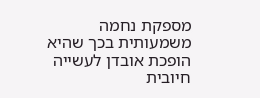מספקת נחמה משמעותית בכך שהיא הופכת אובדן לעשייה חיובית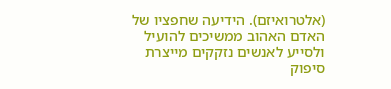(אלטרואיזם). הידיעה שחפציו של האדם האהוב ממשיכים להועיל ולסייע לאנשים נזקקים מייצרת סיפוק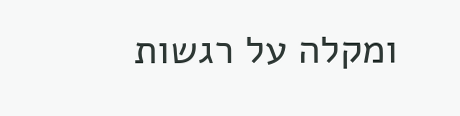ומקלה על רגשות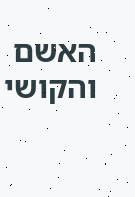האשם והקושי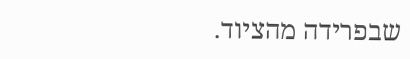שבפרידה מהציוד.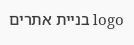logo בניית אתרים